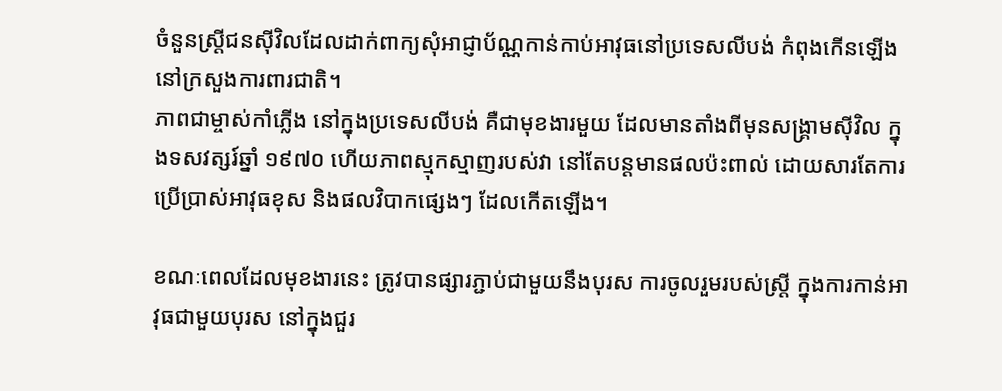ចំនួនស្ត្រីជនស៊ីវិលដែលដាក់ពាក្យសុំអាជ្ញាប័ណ្ណកាន់កាប់អាវុធនៅប្រទេសលីបង់ កំពុងកើនឡើង នៅក្រសួងការពារជាតិ។
ភាពជាម្ចាស់កាំភ្លើង នៅក្នុងប្រទេសលីបង់ គឺជាមុខងារមួយ ដែលមានតាំងពីមុនសង្គ្រាមស៊ីវិល ក្នុងទសវត្សរ៍ឆ្នាំ ១៩៧០ ហើយភាពស្មុកស្មាញរបស់វា នៅតែបន្តមានផលប៉ះពាល់ ដោយសារតែការប្រើប្រាស់អាវុធខុស និងផលវិបាកផ្សេងៗ ដែលកើតឡើង។

ខណៈពេលដែលមុខងារនេះ ត្រូវបានផ្សារភ្ជាប់ជាមួយនឹងបុរស ការចូលរួមរបស់ស្ត្រី ក្នុងការកាន់អាវុធជាមួយបុរស នៅក្នុងជួរ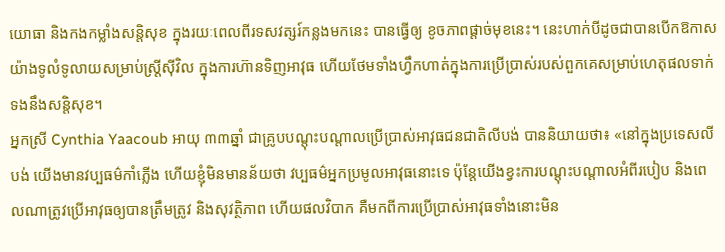យោធា និងកងកម្លាំងសន្តិសុខ ក្នុងរយៈពេលពីរទសវត្សរ៍កន្លងមកនេះ បានធ្វើឲ្យ ខូចភាពផ្តាច់មុខនេះ។ នេះហាក់បីដូចជាបានបើកឱកាសយ៉ាងទូលំទូលាយសម្រាប់ស្ត្រីស៊ីវិល ក្នុងការហ៊ានទិញអាវុធ ហើយថែមទាំងហ្វឹកហាត់ក្នុងការប្រើប្រាស់របស់ពួកគេសម្រាប់ហេតុផលទាក់ទងនឹងសន្តិសុខ។
អ្នកស្រី Cynthia Yaacoub អាយុ ៣៣ឆ្នាំ ជាគ្រូបបណ្តុះបណ្តាលប្រើប្រាស់អាវុធជនជាតិលីបង់ បាននិយាយថា៖ «នៅក្នុងប្រទេសលីបង់ យើងមានវប្បធម៌កាំភ្លើង ហើយខ្ញុំមិនមានន័យថា វប្បធម៌អ្នកប្រមូលអាវុធនោះទេ ប៉ុន្តែយើងខ្វះការបណ្តុះបណ្តាលអំពីរបៀប និងពេលណាត្រូវប្រើអាវុធឲ្យបានត្រឹមត្រូវ និងសុវត្ថិភាព ហើយផលវិបាក គឺមកពីការប្រើប្រាស់អាវុធទាំងនោះមិន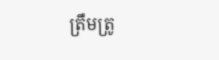ត្រឹមត្រូ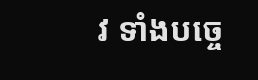វ ទាំងបច្ចេ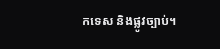កទេស និងផ្លូវច្បាប់។